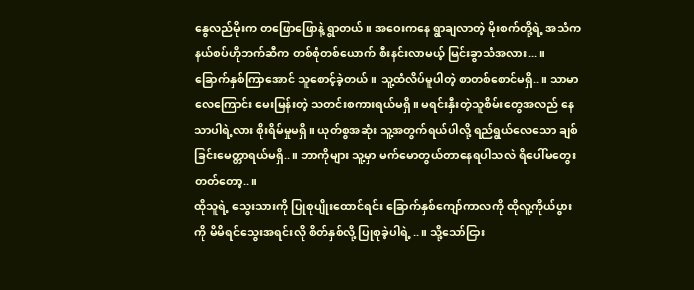နွေလည်မိုးက တဖြောဖြောနဲ့ ရွာတယ်။ အဝေးကနေ ရွာချလာတဲ့ မိုးစက်တို့ရဲ့ အသံက နယ်စပ်ဟိုဘက်ဆီက တစ်စုံတစ်ယောက် စီးနင်းလာမယ့် မြင်းခွာသံအလား...။
ခြောက်နှစ်ကြာအောင် သူစောင့်ခဲ့တယ်။ သူ့ထံလိပ်မူပါတဲ့ စာတစ်စောင်မရှိ..။ သာမာလေကြောင်း မေးမြန်းတဲ့ သတင်းစကားရယ်မရှိ။ မရင်းနှီးတဲ့သူစိမ်းတွေအလည် နေသာပါရဲ့လား စိုးရိမ်မှုမရှိ။ ယုတ်စွအဆုံး သူ့အတွက်ရယ်ပါလို့ ရည်ရွယ်လေသော ချစ်ခြင်းမေတ္တာရယ်မရှိ..။ ဘာကိုများ သူ့မှာ မက်မောတွယ်တာနေရပါသလဲ ရိပေါ်မတွေးတတ်တော့..။
ထိုသူရဲ့ သွေးသားကို ပြုစုပျိုးထောင်ရင်း ခြောက်နှစ်ကျော်ကာလကို ထိုလူ့ကိုယ်ပွားကို မိမိရင်သွေးအရင်းလို စိတ်နှစ်လို့ ပြုစုခဲ့ပါရဲ့..။ သို့သော်ငြား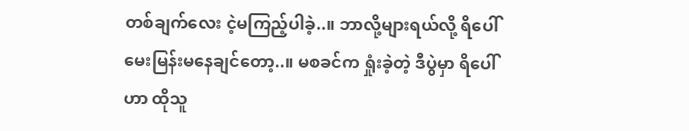တစ်ချက်လေး ငဲ့မကြည့်ပါခဲ့..။ ဘာလို့များရယ်လို့ ရိပေါ် မေးမြန်းမနေချင်တော့..။ မစခင်က ရှုံးခဲ့တဲ့ ဒီပွဲမှာ ရိပေါ်ဟာ ထိုသူ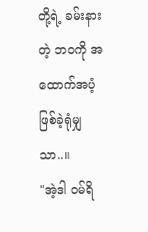တို့ရဲ့ ခမ်းနားတဲ့ ဘဝကို အထောက်အပံ့ဖြစ်ခဲ့ရုံမျှသာ..။
"အဲ့ဒါ ဝမ်ရိ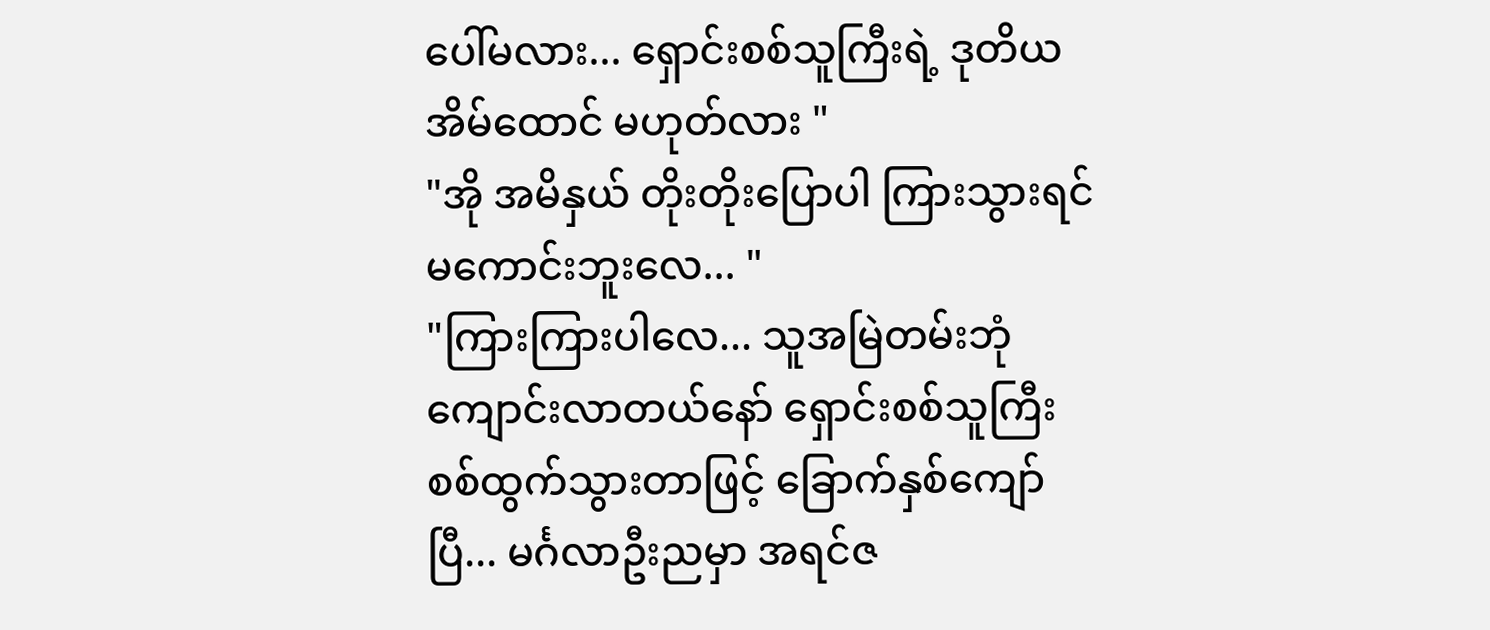ပေါ်မလား... ရှောင်းစစ်သူကြီးရဲ့ ဒုတိယအိမ်ထောင် မဟုတ်လား "
"အို အမိနှယ် တိုးတိုးပြောပါ ကြားသွားရင်မကောင်းဘူးလေ... "
"ကြားကြားပါလေ... သူအမြဲတမ်းဘုံကျောင်းလာတယ်နော် ရှောင်းစစ်သူကြီး စစ်ထွက်သွားတာဖြင့် ခြောက်နှစ်ကျော်ပြီ... မင်္ဂလာဦးညမှာ အရင်ဇ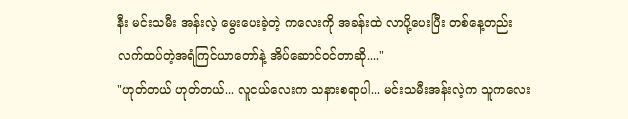နီး မင်းသမီး အန်းလဲ့ မွေးပေးခဲ့တဲ့ ကလေးကို အခန်းထဲ လာပို့ပေးပြီး တစ်နေ့တည်းလက်ထပ်တဲ့အရံကြင်ယာတော်နဲ့ အိပ်ဆောင်ဝင်တာဆို...."
"ဟုတ်တယ် ဟုတ်တယ်... လူငယ်လေးက သနားစရာပါ... မင်းသမီးအန်းလဲ့က သူကလေး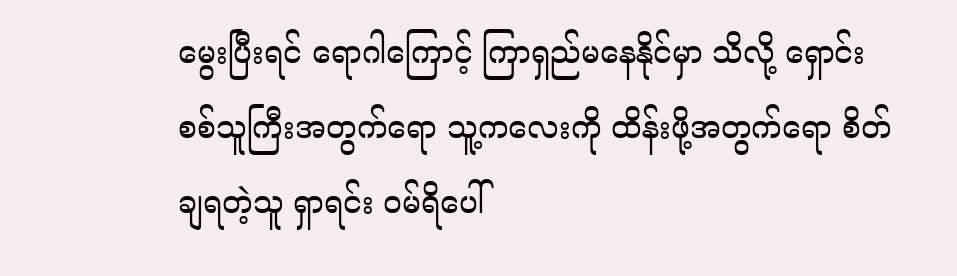မွေးပြီးရင် ရောဂါကြောင့် ကြာရှည်မနေနိုင်မှာ သိလို့ ရှောင်းစစ်သူကြီးအတွက်ရော သူ့ကလေးကို ထိန်းဖို့အတွက်ရော စိတ်ချရတဲ့သူ ရှာရင်း ဝမ်ရိပေါ်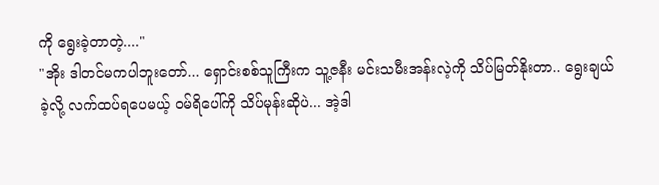ကို ရွေးခဲ့တာတဲ့...."
"အိုး ဒါတင်မကပါဘူးတော်... ရှောင်းစစ်သူကြီးက သူ့ဇနီး မင်းသမီးအန်းလဲ့ကို သိပ်မြတ်နိုးတာ.. ရွေးချယ်ခဲ့လို့ လက်ထပ်ရပေမယ့် ဝမ်ရိပေါ်ကို သိပ်မုန်းဆိုပဲ... အဲ့ဒါ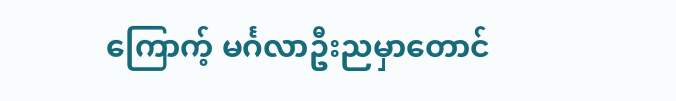ကြောက့် မင်္ဂလာဦးညမှာတောင်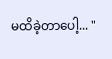မထိခဲ့တာပေါ့... "